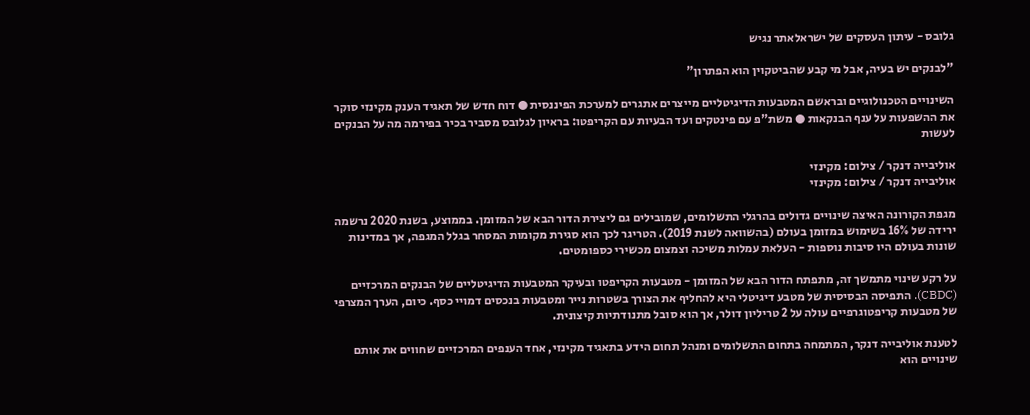גלובס - עיתון העסקים של ישראלאתר נגיש

"לבנקים יש בעיה, אבל מי קבע שהביטקוין הוא הפתרון"

השינויים הטכנולוגיים ובראשם המטבעות הדיגיטליים מייצרים אתגרים למערכת הפיננסית ● דוח חדש של תאגיד הענק מקינזי סוקר את ההשפעות על ענף הבנקאות ● משת"פ עם פינטקים ועד הבעיות עם הקריפטו: בראיון לגלובס מסביר בכיר בפירמה מה על הבנקים לעשות

אוליבייה דנקר / צילום: מקינזי
אוליבייה דנקר / צילום: מקינזי

מגפת הקורונה האיצה שינויים גדולים בהרגלי התשלומים, שמובילים גם ליצירת הדור הבא של המזומן. בממוצע, בשנת 2020 נרשמה ירידה של 16% בשימוש במזומן בעולם (בהשוואה לשנת 2019). הטריגר לכך הוא סגירת מקומות המסחר בגלל המגפה, אך במדינות שונות בעולם היו סיבות נוספות - העלאת עמלות משיכה וצמצום מכשירי כספומטים.

על רקע שינוי מתמשך זה, מתפתח הדור הבא של המזומן - מטבעות הקריפטו ובעיקר המטבעות הדיגיטליים של הבנקים המרכזיים (CBDC). התפיסה הבסיסית של מטבע דיגיטלי היא להחליף את הצורך בשטרות נייר ומטבעות בנכסים דמויי כסף. כיום, הערך המצרפי של מטבעות קריפטוגרפיים עולה על 2 טריליון דולר, אך הוא סובל מתנודתיות קיצונית.

לטענת אוליבייה דנקר, המתמחה בתחום התשלומים ומנהל תחום הידע בתאגיד מקינזי, אחד הענפים המרכזיים שחווים את אותם שינויים הוא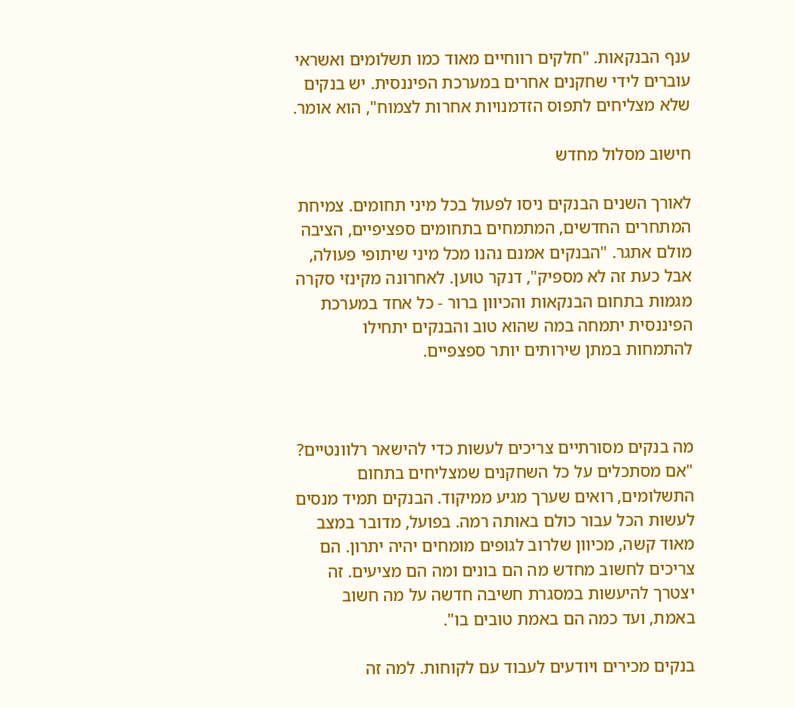ענף הבנקאות. "חלקים רווחיים מאוד כמו תשלומים ואשראי עוברים לידי שחקנים אחרים במערכת הפיננסית. יש בנקים שלא מצליחים לתפוס הזדמנויות אחרות לצמוח", הוא אומר.

חישוב מסלול מחדש

לאורך השנים הבנקים ניסו לפעול בכל מיני תחומים. צמיחת המתחרים החדשים, המתמחים בתחומים ספציפיים, הציבה מולם אתגר. "הבנקים אמנם נהנו מכל מיני שיתופי פעולה, אבל כעת זה לא מספיק", דנקר טוען. לאחרונה מקינזי סקרה מגמות בתחום הבנקאות והכיוון ברור - כל אחד במערכת הפיננסית יתמחה במה שהוא טוב והבנקים יתחילו להתמחות במתן שירותים יותר ספצפיים.



מה בנקים מסורתיים צריכים לעשות כדי להישאר רלוונטיים?
"אם מסתכלים על כל השחקנים שמצליחים בתחום התשלומים, רואים שערך מגיע ממיקוד. הבנקים תמיד מנסים לעשות הכל עבור כולם באותה רמה. בפועל, מדובר במצב מאוד קשה, מכיוון שלרוב לגופים מומחים יהיה יתרון. הם צריכים לחשוב מחדש מה הם בונים ומה הם מציעים. זה יצטרך להיעשות במסגרת חשיבה חדשה על מה חשוב באמת, ועד כמה הם באמת טובים בו".

בנקים מכירים ויודעים לעבוד עם לקוחות. למה זה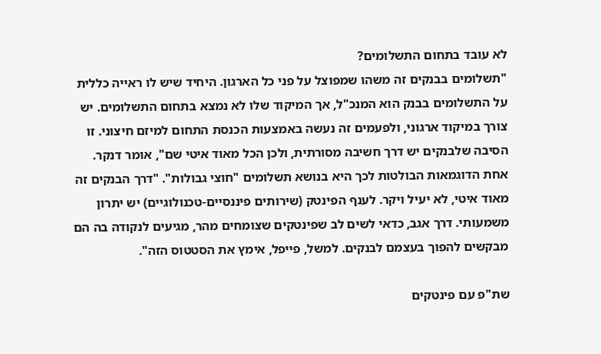לא עובד בתחום התשלומים?
"תשלומים בבנקים זה משהו שמפוצל על פני כל הארגון. היחיד שיש לו ראייה כללית על התשלומים בבנק הוא המנכ"ל, אך המיקוד שלו לא נמצא בתחום התשלומים. יש צורך במיקוד ארגוני, ולפעמים זה נעשה באמצעות הכנסת התחום למיזם חיצוני. זו הסיבה שלבנקים יש דרך חשיבה מסורתית, ולכן הכל מאוד איטי שם", אומר דנקר. אחת הדוגמאות הבולטות לכך היא בנושא תשלומים "חוצי גבולות". "דרך הבנקים זה מאוד איטי, לא יעיל ויקר. לענף הפינטק (שירותים פיננסיים-טכנולוגיים) יש יתרון משמעותי. דרך אגב, כדאי לשים לב שפינטקים שצומחים מהר, מגיעים לנקודה בה הם מבקשים להפוך בעצמם לבנקים. למשל, פייפל, אימץ את הסטטוס הזה".

שת"פ עם פינטקים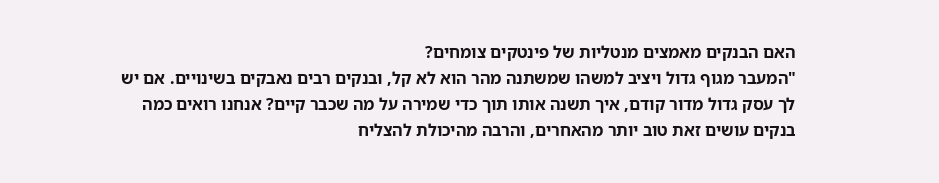האם הבנקים מאמצים מנטליות של פינטקים צומחים?
"המעבר מגוף גדול ויציב למשהו שמשתנה מהר הוא לא קל, ובנקים רבים נאבקים בשינויים. אם יש לך עסק גדול מדור קודם, איך תשנה אותו תוך כדי שמירה על מה שכבר קיים? אנחנו רואים כמה בנקים עושים זאת טוב יותר מהאחרים, והרבה מהיכולת להצליח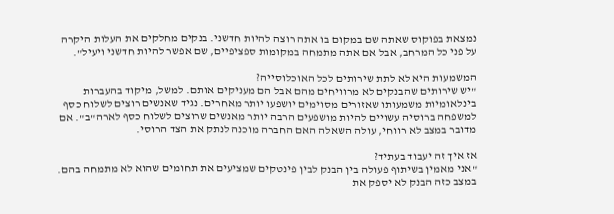נמצאת בפוקוס שאתה שם במקום בו אתה רוצה להיות חדשני. בנקים מחלקים את העלות היקרה על פני כל המרחב, אבל אם אתה מתמחה במקומות ספציפיים, שם אפשר להיות חדשני ויעיל".

המשמעות היא לא לתת שירותים לכל האוכלוסייה?
"יש שירותים שהבנקים לא מרוויחים מהם אבל הם מעניקים אותם. למשל, מיקוד בהעברות בינלאומיות משמעותו שאזורים מסוימים יושפעו יותר מאחרים. נגיד שאנשים רוצים לשלוח כסף למשפחה ברוסיה עשויים להיות מושפעים הרבה יותר מאנשים שרוצים לשלוח כסף לארה"ב". אם מדובר במצב לא רווחי, עולה השאלה האם החברה מוכנה לנתק את הצד הרוסי.

אז איך זה יעבוד בעתיד?
"אני מאמין בשיתוף פעולה בין הבנק לבין פינטקים שמציעים את תחומים שהוא לא מתמחה בהם. במצב כזה הבנק לא יספק את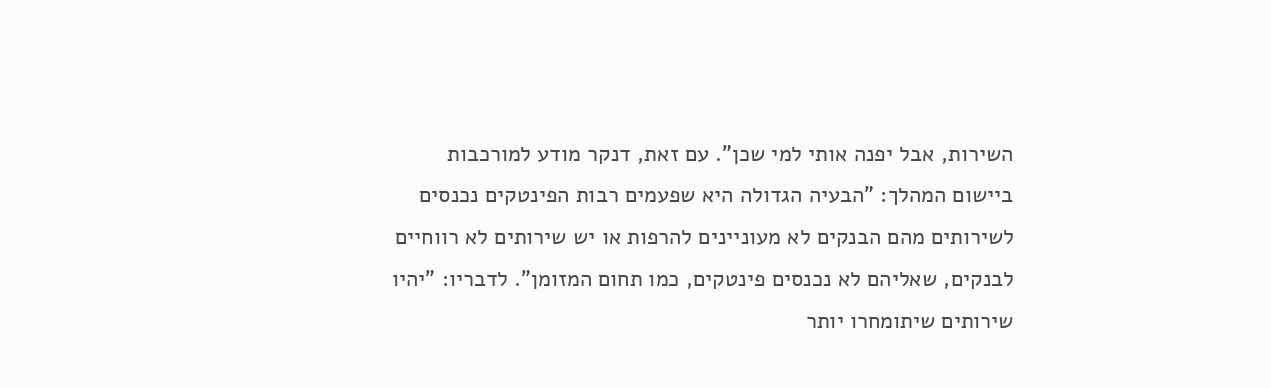השירות, אבל יפנה אותי למי שכן". עם זאת, דנקר מודע למורכבות ביישום המהלך: "הבעיה הגדולה היא שפעמים רבות הפינטקים נכנסים לשירותים מהם הבנקים לא מעוניינים להרפות או יש שירותים לא רווחיים לבנקים, שאליהם לא נכנסים פינטקים, כמו תחום המזומן". לדבריו: "יהיו שירותים שיתומחרו יותר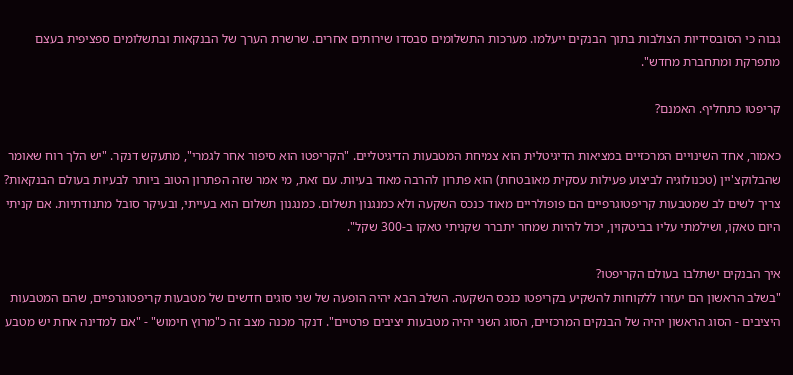גבוה כי הסובסידיות הצולבות בתוך הבנקים ייעלמו. מערכות התשלומים סבסדו שירותים אחרים. שרשרת הערך של הבנקאות ובתשלומים ספציפית בעצם מתפרקת ומתחברת מחדש".

קריפטו כתחליף. האמנם?

כאמור, אחד השינויים המרכזיים במציאות הדיגיטלית הוא צמיחת המטבעות הדיגיטליים. "הקריפטו הוא סיפור אחר לגמרי", מתעקש דנקר. "יש הלך רוח שאומר שהבלוקצ'יין (טכנולוגיה לביצוע פעילות עסקית מאובטחת) הוא פתרון להרבה מאוד בעיות. עם זאת, מי אמר שזה הפתרון הטוב ביותר לבעיות בעולם הבנקאות? צריך לשים לב שמטבעות קריפטוגרפיים הם פופולריים מאוד כנכס השקעה ולא כמנגנון תשלום. כמנגנון תשלום הוא בעייתי, ובעיקר סובל מתנודתיות. אם קניתי היום טאקו, ושילמתי עליו בביטקוין, יכול להיות שמחר יתברר שקניתי טאקו ב-300 שקל".

איך הבנקים ישתלבו בעולם הקריפטו?
"בשלב הראשון הם יעזרו ללקוחות להשקיע בקריפטו כנכס השקעה. השלב הבא יהיה הופעה של שני סוגים חדשים של מטבעות קריפטוגרפיים, שהם המטבעות היציבים - הסוג הראשון יהיה של הבנקים המרכזיים, הסוג השני יהיה מטבעות יציבים פרטיים". דנקר מכנה מצב זה כ"מרוץ חימוש" - "אם למדינה אחת יש מטבע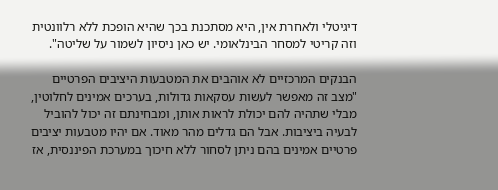דיגיטלי ולאחרת אין, היא מסתכנת בכך שהיא הופכת ללא רלוונטית וזה קריטי למסחר הבינלאומי. יש כאן ניסיון לשמור על שליטה".

הבנקים המרכזיים לא אוהבים את המטבעות היציבים הפרטיים
"מצב זה מאפשר לעשות עסקאות גדולות, בערכים אמינים לחלוטין, מבלי שתהיה להם יכולת לראות אותן, ומבחינתם זה יכול להוביל לבעיה ביציבות. אבל הם גדלים מהר מאוד. אם יהיו מטבעות יציבים פרטיים אמינים בהם ניתן לסחור ללא חיכוך במערכת הפיננסית, אז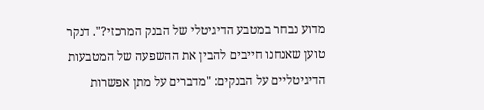מדוע נבחר במטבע הדיגיטלי של הבנק המרכזי?". דנקר טוען שאנחנו חייבים להבין את ההשפעה של המטבעות הדיגיטליים על הבנקים: "מדברים על מתן אפשרות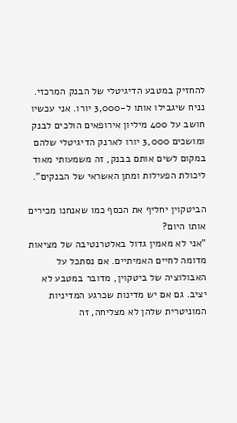להחזיק במטבע הדיגיטלי של הבנק המרכזי. נניח שיגבילו אותו ל-3,000 יורו. אני עכשיו חושב על 400 מיליון אירופאים הולכים לבנק ומושכים 3,000 יורו לארנק הדיגיטלי שלהם במקום לשים אותם בבנק, זה משמעותי מאוד ליכולת הפעילות ומתן האשראי של הבנקים".

הביטקוין יחליף את הכסף כמו שאנחנו מכירים אותו היום?
"אני לא מאמין גדול באלטרנטיבה של מציאות מדומה לחיים האמיתיים. אם נסתכל על האבולוציה של ביטקוין, מדובר במטבע לא יציב. גם אם יש מדינות שכרגע המדיניות המוניטרית שלהן לא מצליחה, זה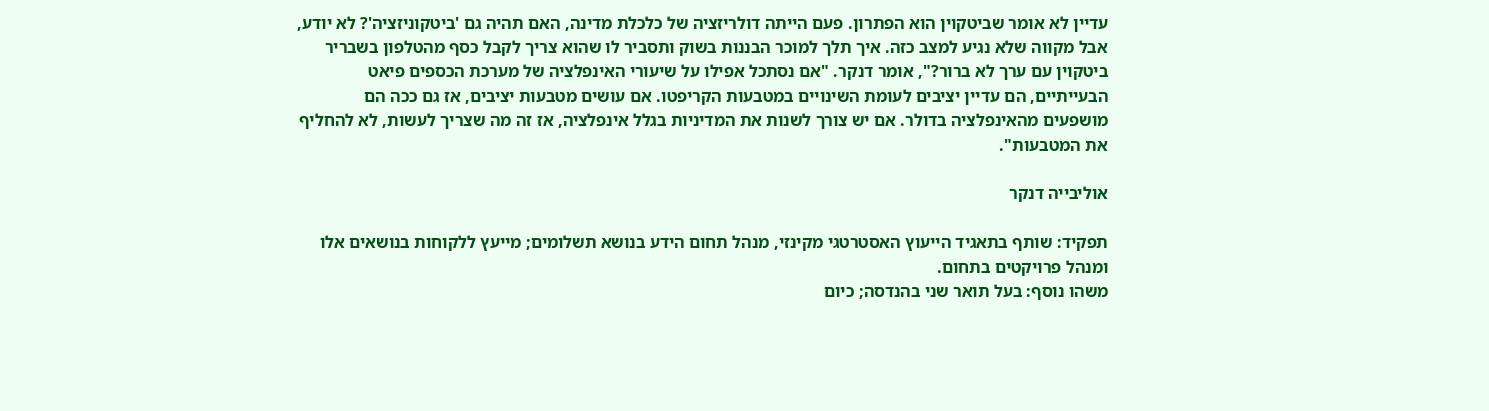עדיין לא אומר שביטקוין הוא הפתרון. פעם הייתה דולריזציה של כלכלת מדינה, האם תהיה גם 'ביטקוניזציה'? לא יודע, אבל מקווה שלא נגיע למצב כזה. איך תלך למוכר הבננות בשוק ותסביר לו שהוא צריך לקבל כסף מהטלפון בשבריר ביטקוין עם ערך לא ברור?", אומר דנקר. "אם נסתכל אפילו על שיעורי האינפלציה של מערכת הכספים פיאט הבעייתיים, הם עדיין יציבים לעומת השינויים במטבעות הקריפטו. אם עושים מטבעות יציבים, אז גם ככה הם מושפעים מהאינפלציה בדולר. אם יש צורך לשנות את המדיניות בגלל אינפלציה, אז זה מה שצריך לעשות, לא להחליף את המטבעות".

אוליבייה דנקר

תפקיד: שותף בתאגיד הייעוץ האסטרטגי מקינזי, מנהל תחום הידע בנושא תשלומים; מייעץ ללקוחות בנושאים אלו ומנהל פרויקטים בתחום.
משהו נוסף: בעל תואר שני בהנדסה; כיום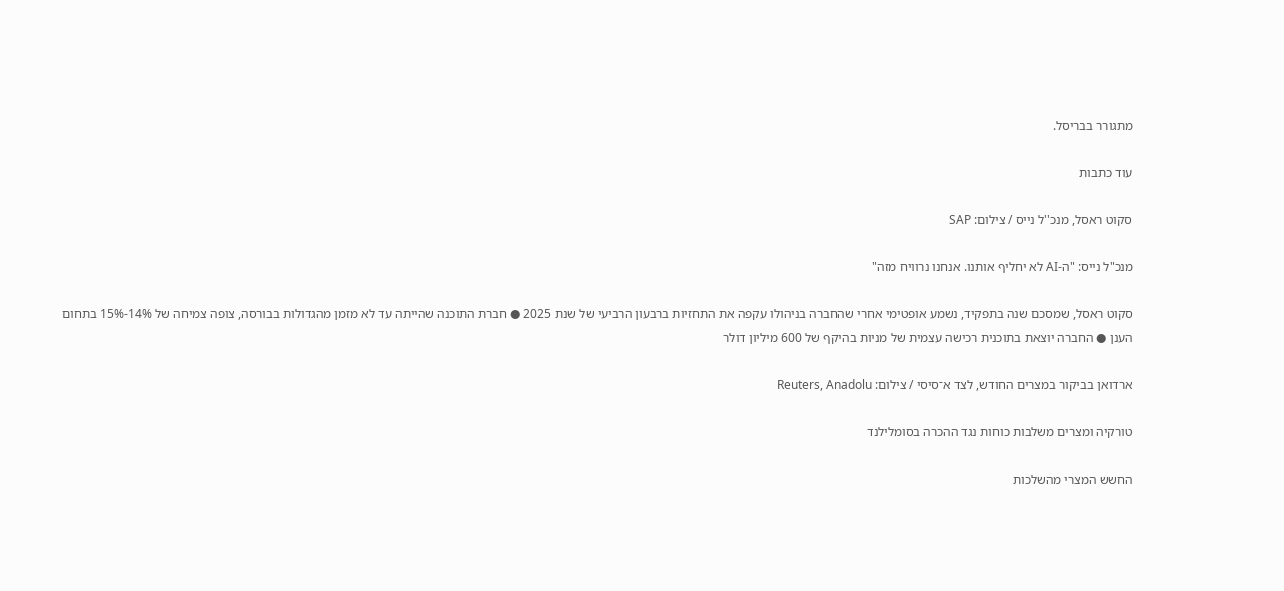מתגורר בבריסל.

עוד כתבות

סקוט ראסל, מנכ''ל נייס / צילום: SAP

מנכ"ל נייס: "ה-AI לא יחליף אותנו. אנחנו נרוויח מזה"

סקוט ראסל, שמסכם שנה בתפקיד, נשמע אופטימי אחרי שהחברה בניהולו עקפה את התחזיות ברבעון הרביעי של שנת 2025 ● חברת התוכנה שהייתה עד לא מזמן מהגדולות בבורסה, צופה צמיחה של 14%-15% בתחום הענן ● החברה יוצאת בתוכנית רכישה עצמית של מניות בהיקף של 600 מיליון דולר

ארדואן בביקור במצרים החודש, לצד א־סיסי / צילום: Reuters, Anadolu

טורקיה ומצרים משלבות כוחות נגד ההכרה בסומלילנד

החשש המצרי מהשלכות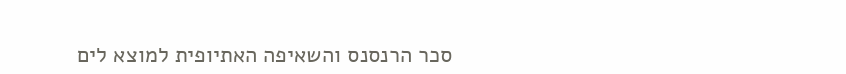סכר הרנסנס והשאיפה האתיופית למוצא לים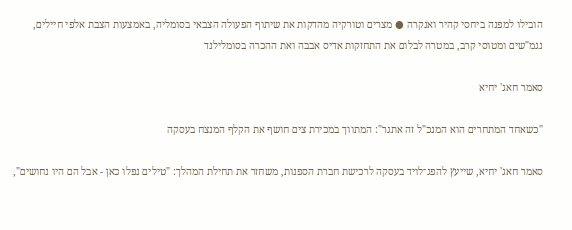הובילו למפנה ביחסי קהיר ואנקרה ● מצרים וטורקיה מהדקות את שיתוף הפעולה הצבאי בסומליה, באמצעות הצבת אלפי חיילים, נגמ"שים ומטוסי קרב, במטרה לבלום את התחזקות אדיס אבבה ואת ההכרה בסומלילנד

סאמר חאג' יחיא

"כשאחד המתחרים הוא המנכ"ל זה אתגר": המתווך במכירת צים חושף את הקלף המנצח בעסקה

סאמר חאג' יחיא, שייעץ להפג־לויד בעסקה לרכישת חברת הספנות, משחזר את תחילת המהלך: "טילים נפלו כאן - אבל הם היו נחושים",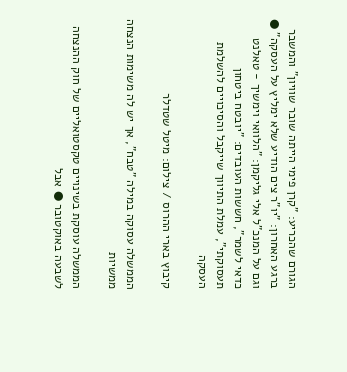הגורם שהכריע: "קרן פימי הייתה שובר שוויון" והמשבר ברגע האחרון: "יו"ר צים הודיע שלא ימליץ על העסקה" ● וגם על המנכ"ל אלי גליקמן: "הלוואי וימשיך - טאלנט כדאי לשמר", חששות העובדים: "יובטח ביטחון תעסוקתי", עמלת התיווך שייקבל והסיכויים להשלמת העסקה

קיבוץ בארי ההרוס / צילום: מיטל שטדלר

הממשלה עסוקה במילה "טבח", אך יש לה משימות הנצחה ממשיות

הממשלה עוסקת בשינויים טקסטואליים של חוק ההנצחה לשבעה באוקטובר ● אבל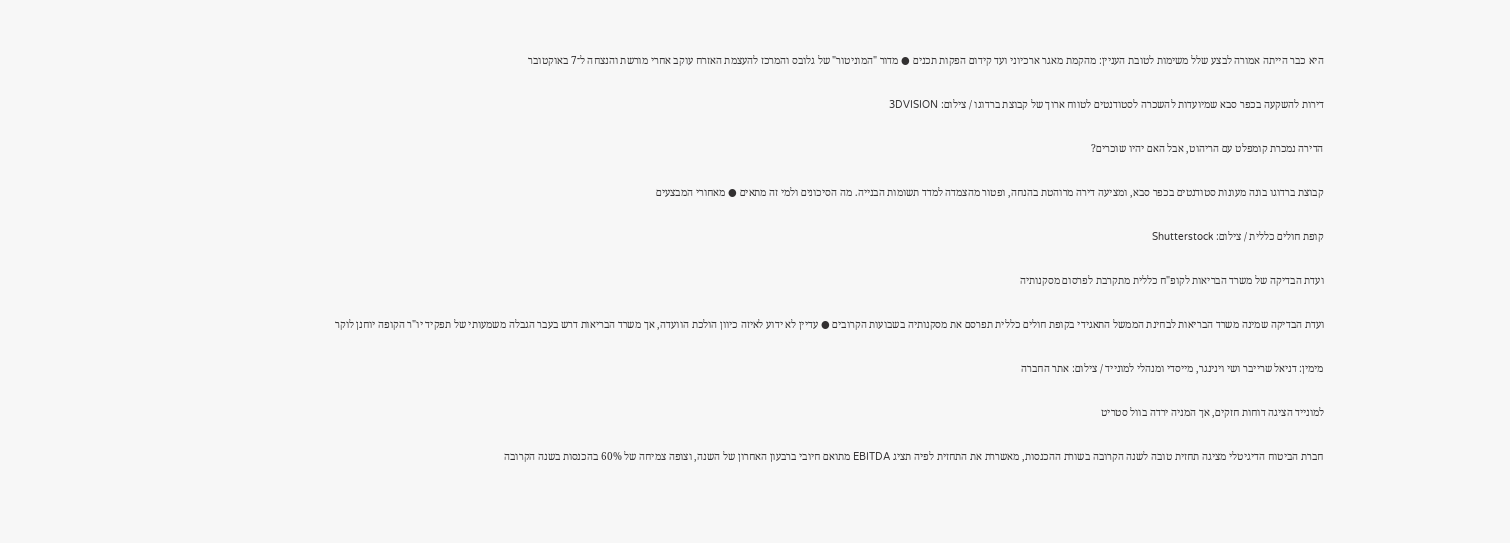היא כבר הייתה אמורה לבצע שלל משימות לטובת העניין: מהקמת מאגר ארכיוני ועד קידום הפקות תכנים ● מדור "המוניטור" של גלובס והמרכז להעצמת האזרח עוקב אחרי מורשת והנצחה ל־7 באוקטובר

דירות להשקעה בכפר סבא שמיועדות להשכרה לסטודנטים לטווח ארוך של קבוצת ברדוגו / צילום: 3DVISION

הדירה נמכרת קומפלט עם הריהוט, אבל האם יהיו שוכרים?

קבוצת ברדוגו בונה מעונות סטודנטים בכפר סבא, ומציעה דירה מרוהטת בהנחה, ופטור מהצמדה למדד תשומות הבנייה. מה הסיכונים ולמי זה מתאים ● מאחורי המבצעים

קופת חולים כללית / צילום: Shutterstock

ועדת הבדיקה של משרד הבריאות לקופ"ח כללית מתקרבת לפרסום מסקנותיה

ועדת הבדיקה שמינה משרד הבריאות לבחינת הממשל התאגידי בקופת חולים כללית תפרסם את מסקנותיה בשבועות הקרובים ● עדיין לא ידוע לאיזה כיוון הולכת הוועדה, אך משרד הבריאות דרש בעבר הגבלה משמעותי של תפקיד יו"ר הקופה יוחנן לוקר

מימין: דניאל שרייבר ושי וינינגר, מייסדי ומנהלי למונייד / צילום: אתר החברה

למונייד הציגה דוחות חזקים, אך המניה ירדה בוול סטריט

חברת הביטוח הדיגיטלי מציגה תחזית טובה לשנה הקרובה בשורת ההכנסות, מאשררת את התחזית לפיה תציג EBITDA מתואם חיובי ברבעון האחרון של השנה, וצופה צמיחה של 60% בהכנסות בשנה הקרובה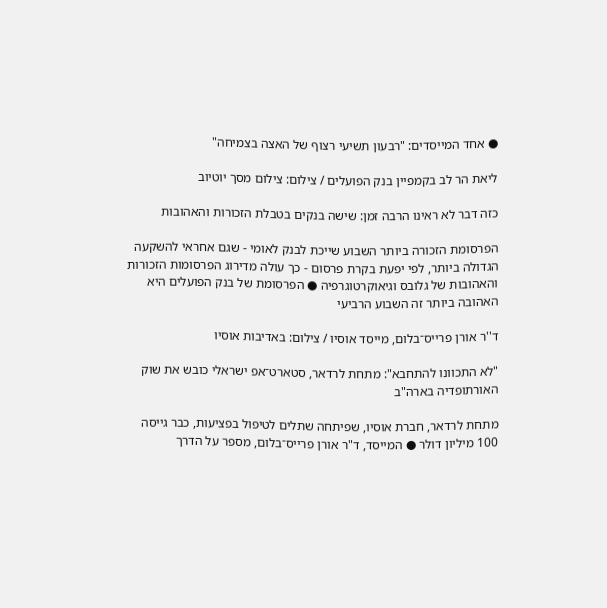● אחד המייסדים: "רבעון תשיעי רצוף של האצה בצמיחה"

ליאת הר לב בקמפיין בנק הפועלים / צילום: צילום מסך יוטיוב

כזה דבר לא ראינו הרבה זמן: שישה בנקים בטבלת הזכורות והאהובות

הפרסומת הזכורה ביותר השבוע שייכת לבנק לאומי - שגם אחראי להשקעה הגדולה ביותר, לפי יפעת בקרת פרסום - כך עולה מדירוג הפרסומות הזכורות והאהובות של גלובס וגיאוקרטוגרפיה ● הפרסומת של בנק הפועלים היא האהובה ביותר זה השבוע הרביעי

ד''ר אורן פרייס־בלום, מייסד אוסיו / צילום: באדיבות אוסיו

"לא התכוונו להתחבא": מתחת לרדאר, סטארט־אפ ישראלי כובש את שוק האורתופדיה בארה"ב

מתחת לרדאר, חברת אוסיו, שפיתחה שתלים לטיפול בפציעות, כבר גייסה 100 מיליון דולר ● המייסד, ד"ר אורן פרייס־בלום, מספר על הדרך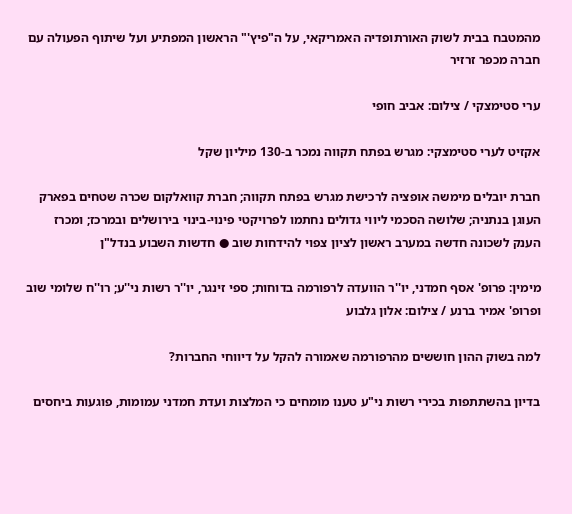מהמטבח בבית לשוק האורתופדיה האמריקאי, על ה"פיץ'" הראשון המפתיע ועל שיתוף הפעולה עם חברה מכפר זרזיר

ערי סטימצקי / צילום: אביב חופי

אקזיט לערי סטימצקי: מגרש בפתח תקווה נמכר ב-130 מיליון שקל

חברת יובלים מימשה אופציה לרכישת מגרש בפתח תקווה; חברת קוואלקום שכרה שטחים בפארק העוגן בנתניה; שלושה הסכמי ליווי גדולים נחתמו לפרויקטי פינוי-בינוי בירושלים ובמרכז; ומכרז הענק לשכונה חדשה במערב ראשון לציון צפוי להידחות שוב ● חדשות השבוע בנדל"ן

מימין: פרופ' אסף חמדני, יו''ר הוועדה לרפורמה בדוחות; ספי זינגר, יו''ר רשות ני''ע; רו''ח שלומי שוב ופרופ' אמיר ברנע / צילום: אלון גלבוע

למה בשוק ההון חוששים מהרפורמה שאמורה להקל על דיווחי החברות?

בדיון בהשתתפות בכירי רשות ני"ע טענו מומחים כי המלצות ועדת חמדני עמומות, פוגעות ביחסים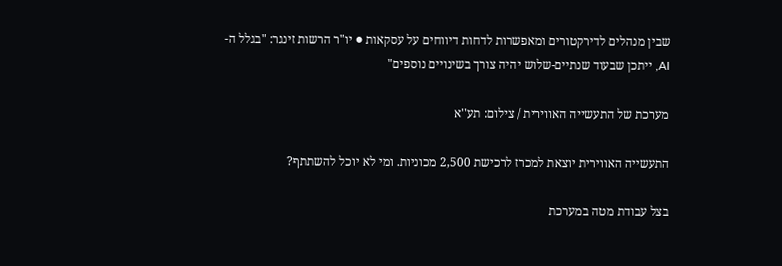שבין מנהלים לדירקטורים ומאפשרות לדחות דיווחים על עסקאות ● יו"ר הרשות זינגר: "בגלל ה-AI, ייתכן שבעוד שנתיים-שלוש יהיה צורך בשינויים נוספים"

מערכת של התעשייה האווירית / צילום: תע''א

התעשייה האווירית יוצאת למכרז לרכישת 2,500 מכוניות. ומי לא יוכל להשתתף?

בצל עבודת מטה במערכת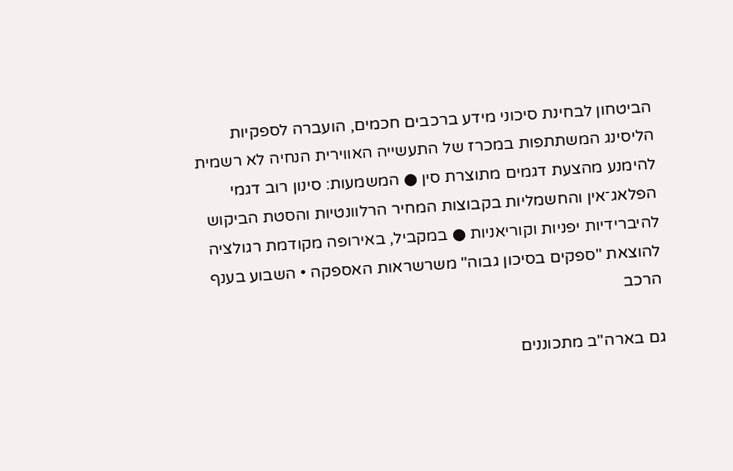הביטחון לבחינת סיכוני מידע ברכבים חכמים, הועברה לספקיות הליסינג המשתתפות במכרז של התעשייה האווירית הנחיה לא רשמית להימנע מהצעת דגמים מתוצרת סין ● המשמעות: סינון רוב דגמי הפלאג־אין והחשמליות בקבוצות המחיר הרלוונטיות והסטת הביקוש להיברידיות יפניות וקוריאניות ● במקביל, באירופה מקודמת רגולציה להוצאת "ספקים בסיכון גבוה" משרשראות האספקה • השבוע בענף הרכב

גם בארה"ב מתכוננים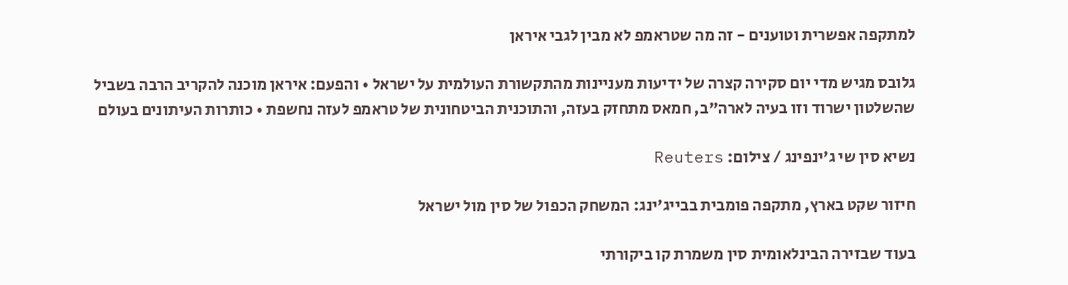למתקפה אפשרית וטוענים - זה מה שטראמפ לא מבין לגבי איראן

גלובס מגיש מדי יום סקירה קצרה של ידיעות מעניינות מהתקשורת העולמית על ישראל • והפעם: איראן מוכנה להקריב הרבה בשביל שהשלטון ישרוד וזו בעיה לארה"ב, חמאס מתחזק בעזה, והתוכנית הביטחונית של טראמפ לעזה נחשפת • כותרות העיתונים בעולם

נשיא סין שי ג'ינפינג / צילום: Reuters

חיזור שקט בארץ, מתקפה פומבית בבייג'ינג: המשחק הכפול של סין מול ישראל

בעוד שבזירה הבינלאומית סין משמרת קו ביקורתי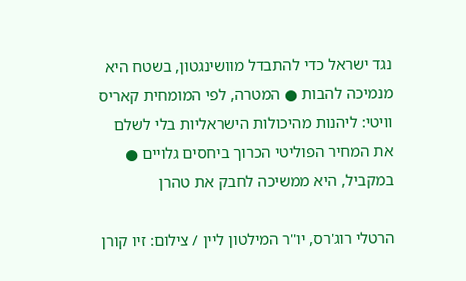נגד ישראל כדי להתבדל מוושינגטון, בשטח היא מנמיכה להבות ● המטרה, לפי המומחית קאריס וויטי: ליהנות מהיכולות הישראליות בלי לשלם את המחיר הפוליטי הכרוך ביחסים גלויים ● במקביל, היא ממשיכה לחבק את טהרן

הרטלי רוג'רס, יו''ר המילטון ליין / צילום: זיו קורן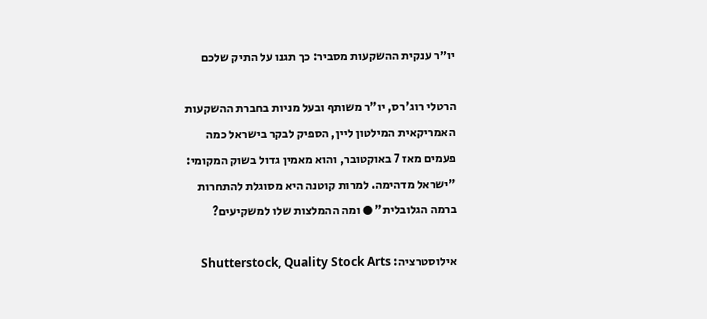יו״ר ענקית ההשקעות מסביר: כך תגנו על התיק שלכם

הרטלי רוג'רס, יו"ר משותף ובעל מניות בחברת ההשקעות האמריקאית המילטון ליין, הספיק לבקר בישראל כמה פעמים מאז 7 באוקטובר, והוא מאמין גדול בשוק המקומי: "ישראל מדהימה. למרות קוטנה היא מסוגלת להתחרות ברמה הגלובלית" ● ומה ההמלצות שלו למשקיעים?

אילוסטרציה: Shutterstock, Quality Stock Arts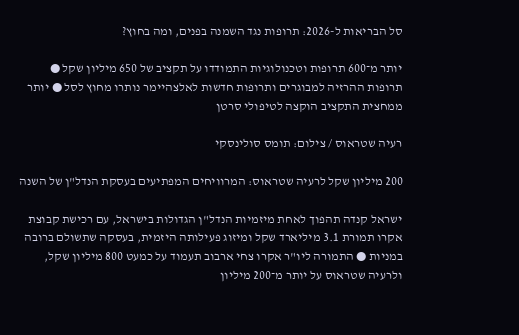סל הבריאות ל-2026: תרופות נגד השמנה בפנים, ומה בחוץ?

יותר מ־600 תרופות וטכנולוגיות התמודדו על תקציב של 650 מיליון שקל ● תרופות ההרזיה למבוגרים ותרופות חדשות לאלצהיימר נותרו מחוץ לסל ● יותר ממחצית התקציב הוקצה לטיפולי סרטן

רעיה שטראוס / צילום: תומס סולינסקי

200 מיליון שקל לרעיה שטראוס: המרוויחים המפתיעים בעסקת הנדל"ן של השנה

ישראל קנדה תהפוך לאחת מיזמיות הנדל"ן הגדולות בישראל, עם רכישת קבוצת אקרו תמורת 3.1 מיליארד שקל ומיזוג פעילותה היזמית, בעסקה שתשולם ברובה במניות ● התמורה ליו"ר אקרו צחי ארבוב תעמוד על כמעט 800 מיליון שקל, ולרעיה שטראוס על יותר מ־200 מיליון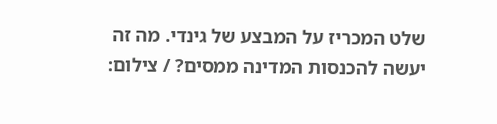שלט המכריז על המבצע של גינדי. מה זה יעשה להכנסות המדינה ממסים? / צילום: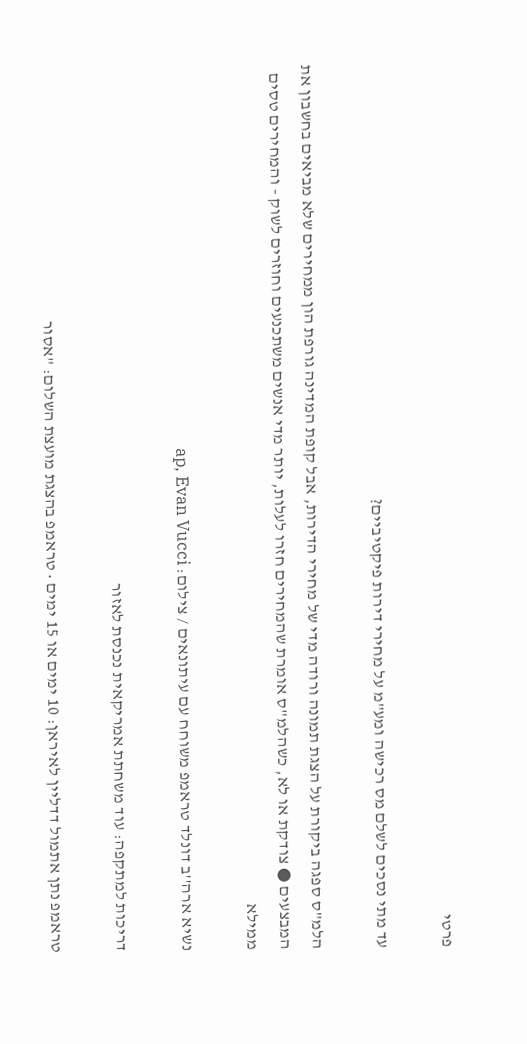פרטי

עד מתי נסכים לשלם מס רכישה ומע"מ על מחירי דירות פיקטיביים?

הלמ"ס ספגה ביקורת על הצגת תמונה ורודה מדי של מחירי הדירות, אבל קופת המדינה גורפת הון ממחירים שלא מביאים בחשבון את המבצעים ● צודקת או לא, כשהלמ"ס אומרת שהמחירים חזרו לעלות, יותר מדי אנשים משתכנעים וחוזרים לשוק - והמחירים טסים ממילא

נשיא ארה''ב דונלד טראמפ משוחח עם עיתונאים / צילום: ap, Evan Vucci

דריכות למתקפה: עוד משחתת אמריקאית נכנסת לאזור

טראמפ נתן אתמול דדליין לאיראן: 10 ימים או 15 ימים • טראמפ בהצגת מועצת השלום: "אסור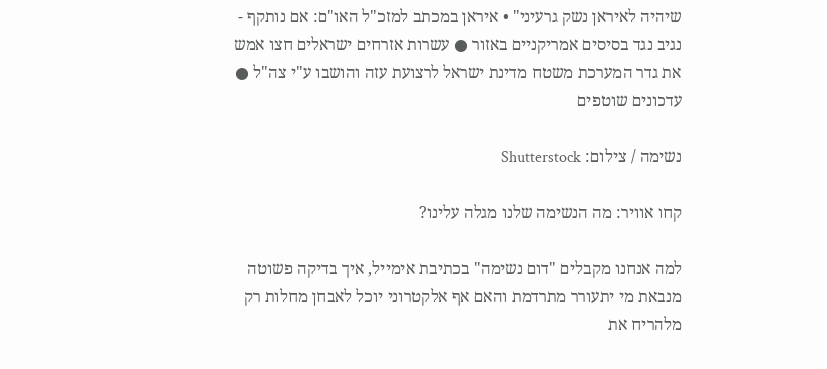שיהיה לאיראן נשק גרעיני" • איראן במכתב למזכ"ל האו"ם: אם נותקף - נגיב נגד בסיסים אמריקניים באזור ● עשרות אזרחים ישראלים חצו אמש את גדר המערכת משטח מדינת ישראל לרצועת עזה והושבו ע"י צה"ל ● עדכונים שוטפים

נשימה / צילום: Shutterstock

קחו אוויר: מה הנשימה שלנו מגלה עלינו?

למה אנחנו מקבלים "דום נשימה" בכתיבת אימייל, איך בדיקה פשוטה מנבאת מי יתעורר מתרדמת והאם אף אלקטרוני יוכל לאבחן מחלות רק מלהריח את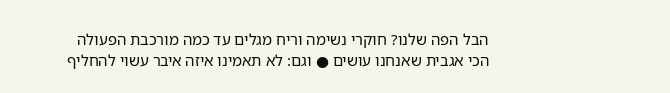הבל הפה שלנו? חוקרי נשימה וריח מגלים עד כמה מורכבת הפעולה הכי אגבית שאנחנו עושים ● וגם: לא תאמינו איזה איבר עשוי להחליף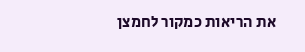את הריאות כמקור לחמצן